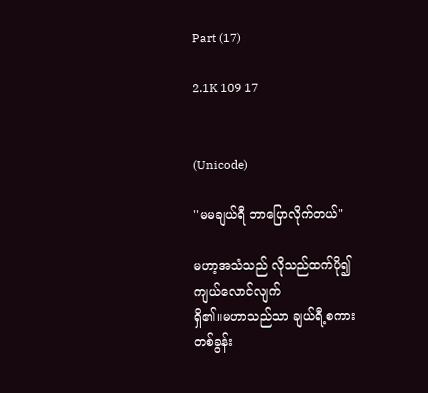Part (17)

2.1K 109 17


(Unicode)

''မမချယ်ရီ ဘာပြောလိုက်တယ်"

မဟာ့အသံသည် လိုသည်ထက်ပို၍ကျယ်လောင်လျက်
ရှိ၏။မဟာသည်သာ ချယ်ရီ့စကားတစ်ခွန်း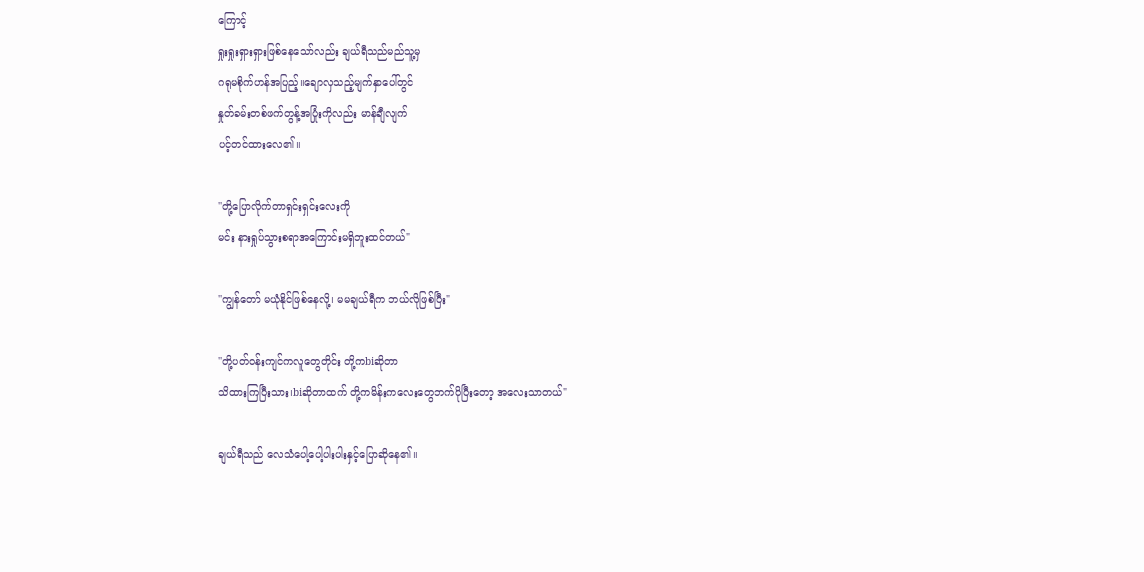ကြောင့်
ရှုးရှုးရှားရှားဖြစ်နေသော်လည်း ချယ်ရီသည်မည်သူ့မှ
ဂရုမစိုက်ဟန်အပြည့်။ချောလှသည့်မျက်နှာပေါ်တွင်
နှုတ်ခမ်းတစ်ဖက်တွန့်အပြုံးကိုလည်း မာန်ချီလျက်
ပင့်တင်ထားလေ၏။

''တို့ပြောလိုက်တာရှင်းရှင်းလေးကို
မင်း နားရှုပ်သွားစရာအကြောင်းမရှိဘူးထင်တယ်"

''ကျွန်တော် မယုံနိုင်ဖြစ်နေလို့၊ မမချယ်ရီက ဘယ်လိုဖြစ်ပြီး"

''တို့ပတ်ဝန်းကျင်ကလူတွေတိုင်း တို့ကbiဆိုတာ
သိထားကြပြီးသား၊biဆိုတာထက် တို့ကမိန်းကလေးတွေဘက်ပိုပြီးတော့ အလေးသာတယ်"

ချယ်ရီသည် လေသံပေါ့ပေါ့ပါးပါးနှင့်ပြောဆိုနေ၏။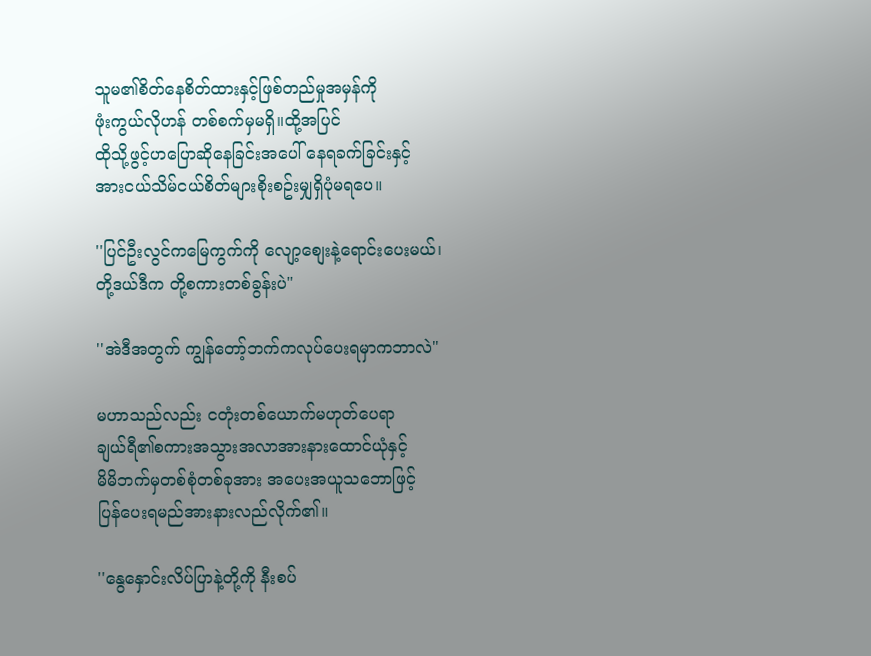သူမ၏စိတ်နေစိတ်ထားနှင့်ဖြစ်တည်မှုအမှန်ကို
ဖုံးကွယ်လိုဟန် တစ်စက်မှမရှိ။ထို့အပြင်
ထိုသို့ဖွင့်ဟပြောဆိုနေခြင်းအပေါ် နေရခက်ခြင်းနှင့်
အားငယ်သိမ်ငယ်စိတ်များစိုးစဥ်းမျှရှိပုံမရပေ။

''ပြင်ဦးလွင်ကမြေကွက်ကို လျော့စျေးနဲ့ရောင်းပေးမယ်၊
တို့ဒယ်ဒီက တို့စကားတစ်ခွန်းပဲ"

''အဲဒီအတွက် ကျွန်တော့်ဘက်ကလုပ်ပေးရမှာကဘာလဲ"

မဟာသည်လည်း ငတုံးတစ်ယောက်မဟုတ်ပေရာ
ချယ်ရီ၏စကားအသွားအလာအားနားထောင်ယုံနှင့်
မိမိဘက်မှတစ်စုံတစ်ခုအား အပေးအယူသဘောဖြင့်
ပြန်ပေးရမည်အားနားလည်လိုက်၏။

''နွေနှောင်းလိပ်ပြာနဲ့တို့ကို နီးစပ်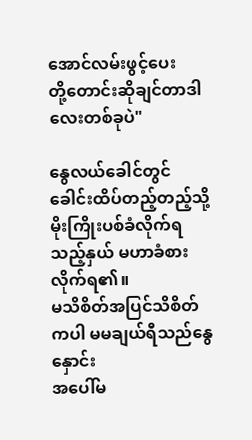အောင်လမ်းဖွင့်ပေး
တို့တောင်းဆိုချင်တာဒါလေးတစ်ခုပဲ"

နွေလယ်ခေါင်တွင် ခေါင်းထိပ်တည့်တည့်သို့
မိုးကြိုးပစ်ခံလိုက်ရသည့်နှယ် မဟာခံစားလိုက်ရ၏။
မသိစိတ်အပြင်သိစိတ်ကပါ မမချယ်ရီသည်နွေနှောင်း
အပေါ်မ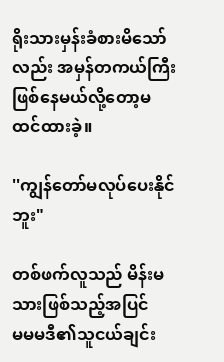ရိုးသားမှန်းခံစားမိသော်လည်း အမှန်တကယ်ကြီး
ဖြစ်နေမယ်လို့တော့မထင်ထားခဲ့။

''ကျွန်တော်မလုပ်ပေးနိုင်ဘူး"

တစ်ဖက်လူသည် မိန်းမသားဖြစ်သည့်အပြင်
မမမဒီ၏သူငယ်ချင်း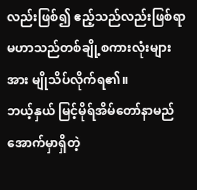လည်းဖြစ်၍ ဧည့်သည်လည်းဖြစ်ရာ
မဟာသည်တစ်ချို့စကားလုံးများအား မျိုသိပ်လိုက်ရ၏။
ဘယ့်နှယ် မြင့်မိုရ်အိမ်တော်နာမည်အောက်မှာရှိတဲ့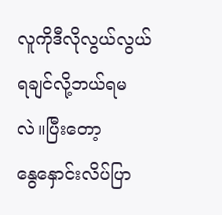လူကိုဒီလိုလွယ်လွယ်ရချင်လို့ဘယ်ရမလဲ။ပြီးတော့
နွေနှောင်းလိပ်ပြာ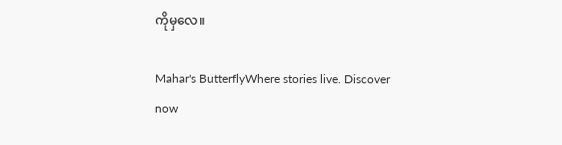ကိုမှလေ။

Mahar's ButterflyWhere stories live. Discover now